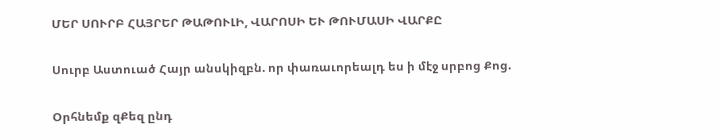ՄԵՐ ՍՈՒՐԲ ՀԱՅՐԵՐ ԹԱԹՈՒԼԻ, ՎԱՐՈՍԻ ԵՒ ԹՈՒՄԱՍԻ ՎԱՐՔԸ

Սուրբ Աստուած Հայր անսկիզբն. որ փառաւորեալդ ես ի մէջ սրբոց Քոց.

Օրհնեմք զՔեզ ընդ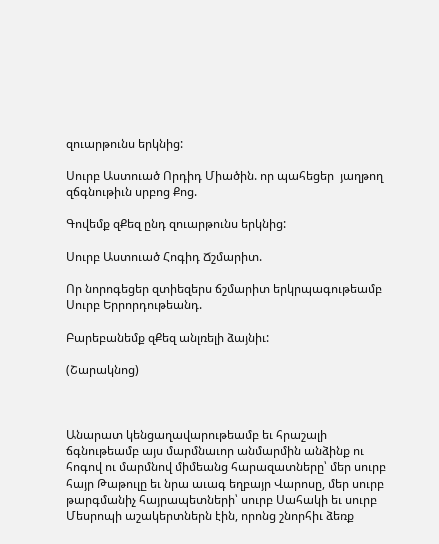զուարթունս երկնից:

Սուրբ Աստուած Որդիդ Միածին. որ պահեցեր  յաղթող զճգնութիւն սրբոց Քոց.

Գովեմք զՔեզ ընդ զուարթունս երկնից:

Սուրբ Աստուած Հոգիդ Ճշմարիտ.

Որ նորոգեցեր զտիեզերս ճշմարիտ երկրպագութեամբ Սուրբ Երրորդութեանդ.

Բարեբանեմք զՔեզ անլռելի ձայնիւ:

(Շարակնոց)



Անարատ կենցաղավարութեամբ եւ հրաշալի ճգնութեամբ այս մարմնաւոր անմարմին անձինք ու հոգով ու մարմնով միմեանց հարազատները՝ մեր սուրբ հայր Թաթուլը եւ նրա աւագ եղբայր Վարոսը, մեր սուրբ թարգմանիչ հայրապետների՝ սուրբ Սահակի եւ սուրբ Մեսրոպի աշակերտներն էին, որոնց շնորհիւ ձեռք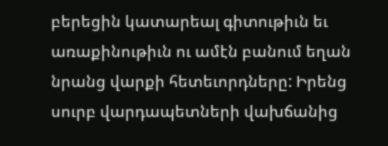բերեցին կատարեալ գիտութիւն եւ առաքինութիւն ու ամէն բանում եղան նրանց վարքի հետեւորդները: Իրենց սուրբ վարդապետների վախճանից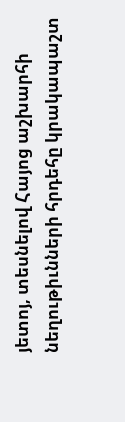յետոյ, տեսնելով Հայոց աշխարհի նեղութիւնների հրդեհը կրակապաշտ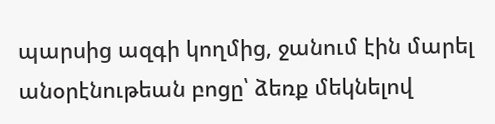պարսից ազգի կողմից, ջանում էին մարել անօրէնութեան բոցը՝ ձեռք մեկնելով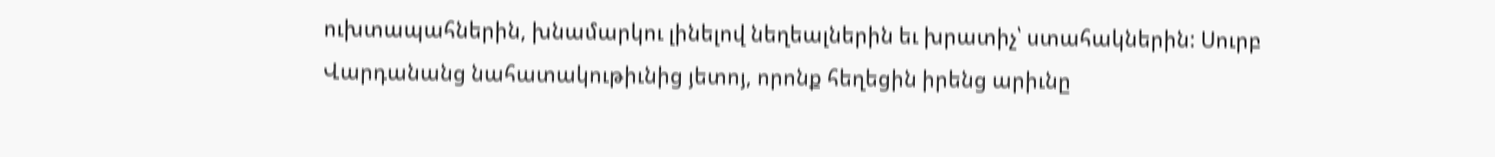ուխտապահներին, խնամարկու լինելով նեղեալներին եւ խրատիչ՝ ստահակներին: Սուրբ Վարդանանց նահատակութիւնից յետոյ, որոնք հեղեցին իրենց արիւնը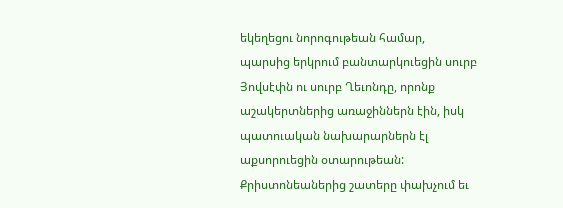եկեղեցու նորոգութեան համար,  պարսից երկրում բանտարկուեցին սուրբ Յովսէփն ու սուրբ Ղեւոնդը, որոնք աշակերտներից առաջիններն էին, իսկ պատուական նախարարներն էլ աքսորուեցին օտարութեան: Քրիստոնեաներից շատերը փախչում եւ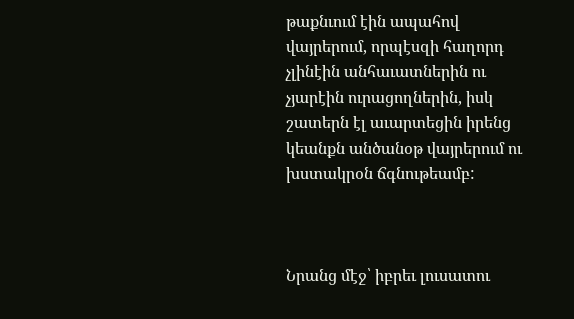թաքնւում էին ապահով վայրերում, որպէսզի հաղորդ չլինէին անհաւատներին ու չյարէին ուրացողներին, իսկ շատերն էլ աւարտեցին իրենց կեանքն անծանօթ վայրերում ու խստակրօն ճգնութեամբ:



Նրանց մէջ՝ իբրեւ լուսատու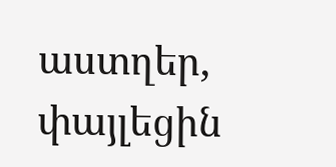աստղեր, փայլեցին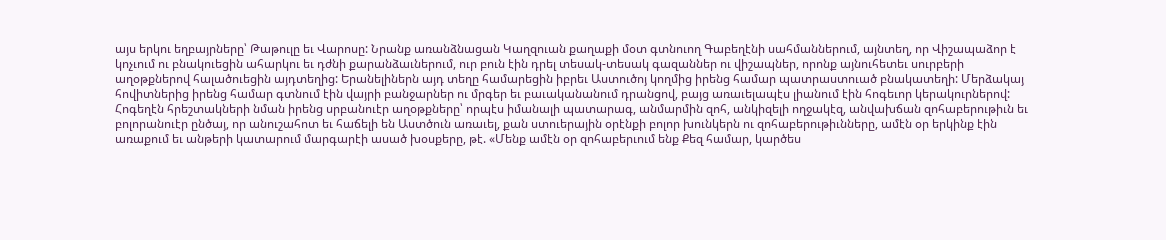այս երկու եղբայրները՝ Թաթուլը եւ Վարոսը: Նրանք առանձնացան Կաղզուան քաղաքի մօտ գտնուող Գաբեղէնի սահմաններում, այնտեղ, որ Վիշապաձոր է կոչւում ու բնակուեցին ահարկու եւ դժնի քարանձաւներում, ուր բուն էին դրել տեսակ-տեսակ գազաններ ու վիշապներ, որոնք այնուհետեւ սուրբերի աղօթքներով հալածուեցին այդտեղից: Երանելիներն այդ տեղը համարեցին իբրեւ Աստուծոյ կողմից իրենց համար պատրաստուած բնակատեղի: Մերձակայ հովիտներից իրենց համար գտնում էին վայրի բանջարներ ու մրգեր եւ բաւականանում դրանցով, բայց առաւելապէս լիանում էին հոգեւոր կերակուրներով: Հոգեղէն հրեշտակների նման իրենց սրբանուէր աղօթքները՝ որպէս իմանալի պատարագ, անմարմին զոհ, անկիզելի ողջակէզ, անվախճան զոհաբերութիւն եւ բոլորանուէր ընծայ, որ անուշահոտ եւ հաճելի են Աստծուն առաւել, քան ստուերային օրէնքի բոլոր խունկերն ու զոհաբերութիւնները, ամէն օր երկինք էին առաքում եւ անթերի կատարում մարգարէի ասած խօսքերը, թէ. «Մենք ամէն օր զոհաբերւում ենք Քեզ համար, կարծես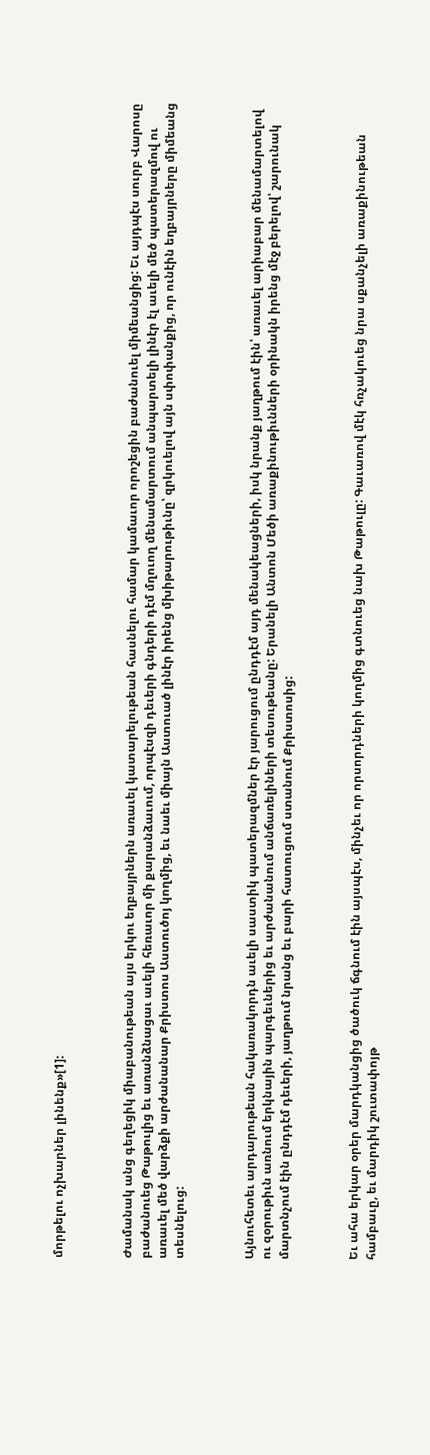մորթելու ոչխարներ լինենք»[1]:



Ժամանակ անց գեղեցիկ միաբանութեան այս երկու եղբայրներն առաւել կատարելութեան հասնելու համար կամաւոր որոշեցին բաժանուել միմեանցից: Եւ այդպէս սուրբ Վարոսը բաժանուեց Թաթուլից եւ առանձնացաւ աւելի հեռաւոր մի քարանձաւում, որպէսզի դեւերի գնդերի դէմ մղուող մենամարտում անպարտելի լինէր էլ աւելի մեծ պատերազմով ու առաւել մեծ վարձքի արժանանար Քրիստոս Աստուծոյ կողմից, եւ նաեւ միայն Աստուած լինէր իրենց մխիթարութիւնը՝ զրկուելով այն սփոփանքից, որ ունէին եղբայրները միմեանց տեսնելուց:



Այնուհետեւ արդարութեան հակառակորդն աւելի սաստիկ պատերազմներ էր յարուցում ընդդէմ այդ մենակեացների, իսկ նրանք յաղթում էին՝ առաւել արիաբար մենամարտելով ու զօրութիւն առնում երկնային պարգեւներից եւ արժանանում անճառելիների տեսութեանը: Երանելի Անտոն Մեծի առաքինութիւնների օրինակն իրենց մէջ բերելով՝ շարունակ մարտնչում էին ընդդէմ դեւերի, յաղթում նրանց եւ բարի հատուցում ստանում Քրիստոսից:



Եւ ահա երկար օրեր մարդկանցից ծածուկ ճգնում էին այսպէս, մինչեւ որ որսորդների կողմից գտնուեց նախ Թաթուլը: Գաւառով մէկ հռչակուեց նրա սքանչելի առաքինութեան համբաւը, եւ մարդիկ շուտափոյթ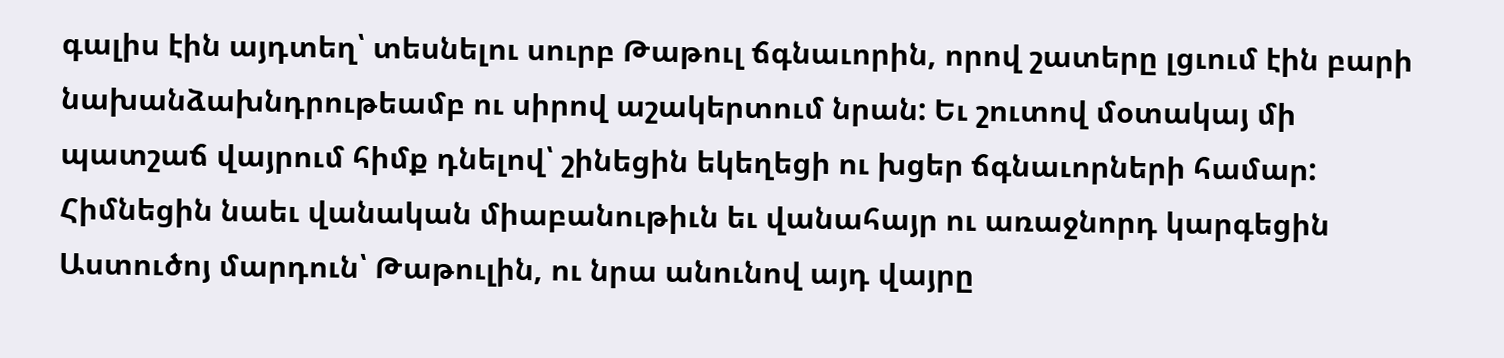գալիս էին այդտեղ՝ տեսնելու սուրբ Թաթուլ ճգնաւորին, որով շատերը լցւում էին բարի նախանձախնդրութեամբ ու սիրով աշակերտում նրան: Եւ շուտով մօտակայ մի պատշաճ վայրում հիմք դնելով՝ շինեցին եկեղեցի ու խցեր ճգնաւորների համար: Հիմնեցին նաեւ վանական միաբանութիւն եւ վանահայր ու առաջնորդ կարգեցին Աստուծոյ մարդուն՝ Թաթուլին, ու նրա անունով այդ վայրը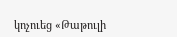կոչուեց «Թաթուլի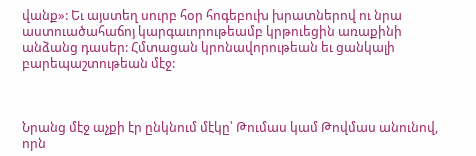վանք»: Եւ այստեղ սուրբ հօր հոգեբուխ խրատներով ու նրա աստուածահաճոյ կարգաւորութեամբ կրթուեցին առաքինի անձանց դասեր: Հմտացան կրոնավորութեան եւ ցանկալի բարեպաշտութեան մէջ:



Նրանց մէջ աչքի էր ընկնում մէկը՝ Թումաս կամ Թովմաս անունով, որն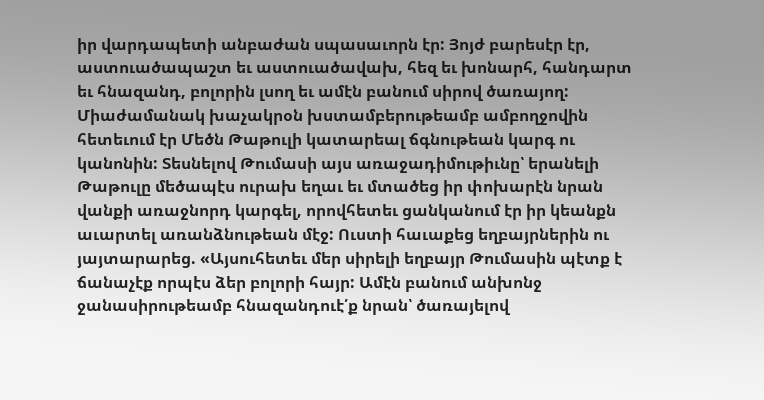իր վարդապետի անբաժան սպասաւորն էր: Յոյժ բարեսէր էր, աստուածապաշտ եւ աստուածավախ, հեզ եւ խոնարհ, հանդարտ եւ հնազանդ, բոլորին լսող եւ ամէն բանում սիրով ծառայող: Միաժամանակ խաչակրօն խստամբերութեամբ ամբողջովին հետեւում էր Մեծն Թաթուլի կատարեալ ճգնութեան կարգ ու կանոնին: Տեսնելով Թումասի այս առաջադիմութիւնը՝ երանելի Թաթուլը մեծապէս ուրախ եղաւ եւ մտածեց իր փոխարէն նրան վանքի առաջնորդ կարգել, որովհետեւ ցանկանում էր իր կեանքն աւարտել առանձնութեան մէջ: Ուստի հաւաքեց եղբայրներին ու յայտարարեց. «Այսուհետեւ մեր սիրելի եղբայր Թումասին պէտք է ճանաչէք որպէս ձեր բոլորի հայր: Ամէն բանում անխոնջ ջանասիրութեամբ հնազանդուէ՛ք նրան՝ ծառայելով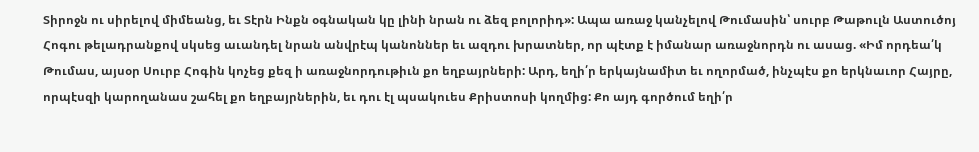Տիրոջն ու սիրելով միմեանց, եւ Տէրն Ինքն օգնական կը լինի նրան ու ձեզ բոլորիդ»: Ապա առաջ կանչելով Թումասին՝ սուրբ Թաթուլն Աստուծոյ Հոգու թելադրանքով սկսեց աւանդել նրան անվրէպ կանոններ եւ ազդու խրատներ, որ պէտք է իմանար առաջնորդն ու ասաց. «Իմ որդեա՛կ Թումաս, այսօր Սուրբ Հոգին կոչեց քեզ ի առաջնորդութիւն քո եղբայրների: Արդ, եղի՛ր երկայնամիտ եւ ողորմած, ինչպէս քո երկնաւոր Հայրը, որպէսզի կարողանաս շահել քո եղբայրներին, եւ դու էլ պսակուես Քրիստոսի կողմից: Քո այդ գործում եղի՛ր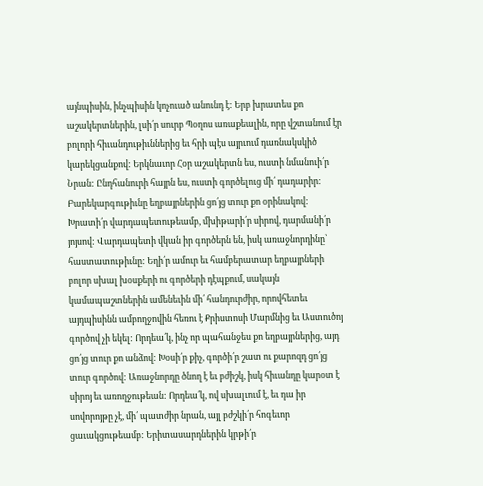այնպիսին, ինչպիսին կոչուած անունդ է: Երբ խրատես քո աշակերտներին, լսի՛ր սուրբ Պօղոս առաքեալին, որը վշտանում էր բոլորի հիւանդութիւններից եւ հրի պէս այրւում դառնակսկիծ կարեկցանքով: Երկնաւոր Հօր աշակերտն ես, ուստի նմանուի՛ր Նրան: Ընդհանուրի հայրն ես, ուստի գործելուց մի՛ դադարիր: Բարեկարգութիւնը եղբայրներին ցո՛յց տուր քո օրինակով: Խրատի՛ր վարդապետութեամբ, մխիթարի՛ր սիրով, դարմանի՛ր յոյսով: Վարդապետի վկան իր գործերն են, իսկ առաջնորդինը՝ հաստատութիւնը: Եղի՛ր ամուր եւ համբերատար եղբայրների բոլոր սխալ խօսքերի ու գործերի դէպքում, սակայն կամապաշտներին ամենեւին մի՛ հանդուրժիր, որովհետեւ այդպիսինն ամբողջովին հեռու է Քրիստոսի Մարմնից եւ Աստուծոյ գործով չի եկել: Որդեա՛կ, ինչ որ պահանջես քո եղբայրներից, այդ ցո՛յց տուր քո անձով: Խօսի՛ր քիչ, գործի՛ր շատ ու քարոզդ ցո՛յց տուր գործով: Առաջնորդը ծնող է եւ բժիշկ, իսկ հիւանդը կարօտ է սիրոյ եւ առողջութեան: Որդեա՛կ, ով սխալւում է, եւ դա իր սովորոյթը չէ, մի՛ պատժիր նրան, այլ բժշկի՛ր հոգեւոր ցաւակցութեամբ: Երիտասարդներին կրթի՛ր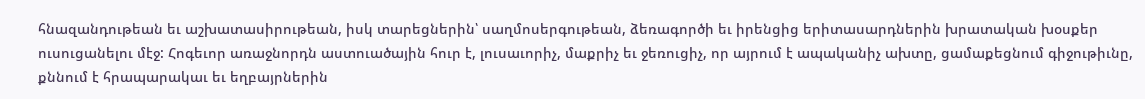հնազանդութեան եւ աշխատասիրութեան, իսկ տարեցներին՝ սաղմոսերգութեան, ձեռագործի եւ իրենցից երիտասարդներին խրատական խօսքեր ուսուցանելու մէջ: Հոգեւոր առաջնորդն աստուածային հուր է, լուսաւորիչ, մաքրիչ եւ ջեռուցիչ, որ այրում է ապականիչ ախտը, ցամաքեցնում գիջութիւնը, քննում է հրապարակաւ եւ եղբայրներին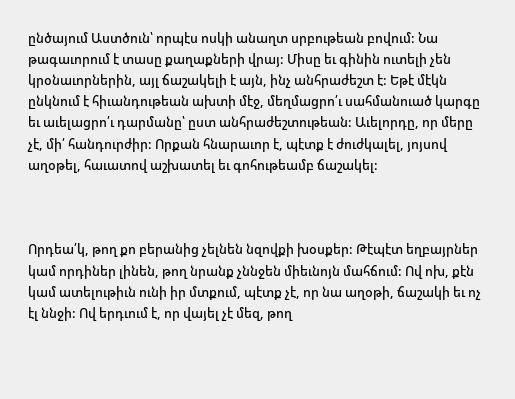ընծայում Աստծուն՝ որպէս ոսկի անաղտ սրբութեան բովում: Նա թագաւորում է տասը քաղաքների վրայ: Միսը եւ գինին ուտելի չեն կրօնաւորներին, այլ ճաշակելի է այն, ինչ անհրաժեշտ է: Եթէ մէկն ընկնում է հիւանդութեան ախտի մէջ, մեղմացրո՛ւ սահմանուած կարգը եւ աւելացրո՛ւ դարմանը՝ ըստ անհրաժեշտութեան: Աւելորդը, որ մերը չէ, մի՛ հանդուրժիր: Որքան հնարաւոր է, պէտք է ժուժկալել, յոյսով աղօթել, հաւատով աշխատել եւ գոհութեամբ ճաշակել:



Որդեա՛կ, թող քո բերանից չելնեն նզովքի խօսքեր: Թէպէտ եղբայրներ կամ որդիներ լինեն, թող նրանք չննջեն միեւնոյն մահճում: Ով ոխ, քէն կամ ատելութիւն ունի իր մտքում, պէտք չէ, որ նա աղօթի, ճաշակի եւ ոչ էլ ննջի: Ով երդւում է, որ վայել չէ մեզ, թող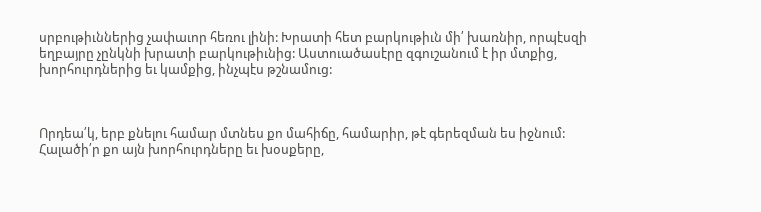սրբութիւններից չափաւոր հեռու լինի: Խրատի հետ բարկութիւն մի՛ խառնիր, որպէսզի եղբայրը չընկնի խրատի բարկութիւնից: Աստուածասէրը զգուշանում է իր մտքից, խորհուրդներից եւ կամքից, ինչպէս թշնամուց:



Որդեա՛կ, երբ քնելու համար մտնես քո մահիճը, համարիր, թէ գերեզման ես իջնում: Հալածի՛ր քո այն խորհուրդները եւ խօսքերը,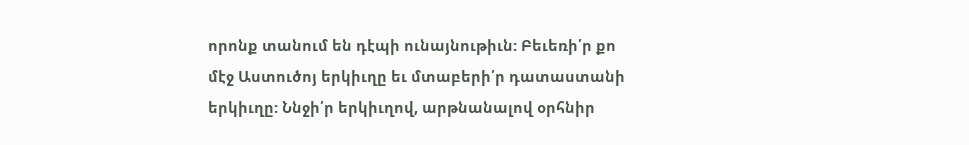որոնք տանում են դէպի ունայնութիւն: Բեւեռի՛ր քո մէջ Աստուծոյ երկիւղը եւ մտաբերի՛ր դատաստանի երկիւղը: Ննջի՛ր երկիւղով, արթնանալով օրհնիր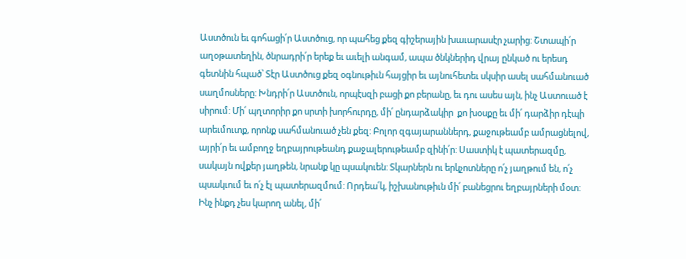Աստծուն եւ գոհացի՛ր Աստծուց, որ պահեց քեզ գիշերային խաւարասէր չարից: Շտապի՛ր աղօթատեղին, ծնրադրի՛ր երեք եւ աւելի անգամ, ապա ծնկներիդ վրայ ընկած ու երեսդ գետնին հպած՝ Տէր Աստծուց քեզ օգնութիւն հայցիր եւ այնուհետեւ սկսիր ասել սահմանուած սաղմոսները: Խնդրի՛ր Աստծուն, որպէսզի բացի քո բերանը, եւ դու ասես այն, ինչ Աստուած է սիրում: Մի՛ պղտորիր քո սրտի խորհուրդը, մի՛ ընդարձակիր  քո խօսքը եւ մի՛ դարձիր դէպի արեւմուտք, որոնք սահմանուած չեն քեզ: Բոլոր զգայարաններդ, քաջութեամբ ամրացնելով, այրի՛ր եւ ամբողջ եղբայրութեանդ քաջալերութեամբ զինի՛ր: Սաստիկ է պատերազմը, սակայն ովքեր յաղթեն, նրանք կը պսակուեն: Տկարներն ու երկչոտները ո՛չ յաղթում են, ո՛չ պսակւում եւ ո՛չ էլ պատերազմում: Որդեա՛կ, իշխանութիւն մի՛ բանեցրու եղբայրների մօտ: Ինչ ինքդ չես կարող անել, մի՛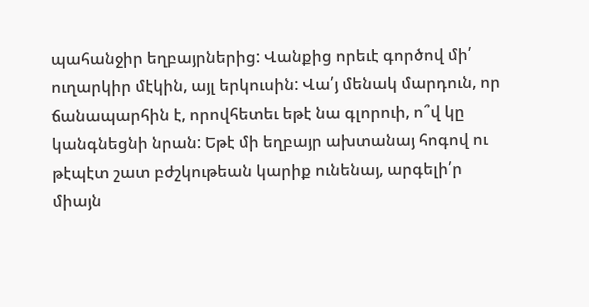պահանջիր եղբայրներից: Վանքից որեւէ գործով մի՛ ուղարկիր մէկին, այլ երկուսին: Վա՛յ մենակ մարդուն, որ ճանապարհին է, որովհետեւ եթէ նա գլորուի, ո՞վ կը կանգնեցնի նրան: Եթէ մի եղբայր ախտանայ հոգով ու թէպէտ շատ բժշկութեան կարիք ունենայ, արգելի՛ր միայն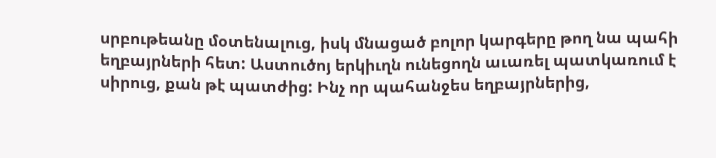սրբութեանը մօտենալուց, իսկ մնացած բոլոր կարգերը թող նա պահի եղբայրների հետ: Աստուծոյ երկիւղն ունեցողն աւառել պատկառում է սիրուց, քան թէ պատժից: Ինչ որ պահանջես եղբայրներից,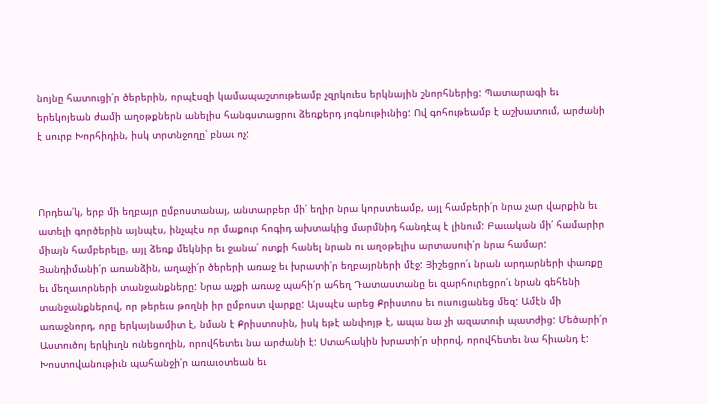նոյնը հատուցի՛ր ծերերին, որպէսզի կամապաշտութեամբ չզրկուես երկնային շնորհներից: Պատարագի եւ երեկոյեան ժամի աղօթքներն անելիս հանգստացրու ձեռքերդ յոգնութիւնից: Ով գոհութեամբ է աշխատում, արժանի է սուրբ Խորհիդին, իսկ տրտնջողը՝ բնաւ ոչ:



Որդեա՛կ, երբ մի եղբայր ըմբոստանայ, անտարբեր մի՛ եղիր նրա կորստեամբ, այլ համբերի՛ր նրա չար վարքին եւ ատելի գործերին այնպէս, ինչպէս որ մաքուր հոգիդ ախտակից մարմնիդ հանդէպ է լինում: Բաւական մի՛ համարիր միայն համբերելը, այլ ձեռք մեկնիր եւ ջանա՛ ոտքի հանել նրան ու աղօթելիս արտասուի՛ր նրա համար: Յանդիմանի՛ր առանձին, աղաչի՛ր ծերերի առաջ եւ խրատի՛ր եղբայրների մէջ: Յիշեցրո՛ւ նրան արդարների փառքը եւ մեղաւորների տանջանքները: Նրա աչքի առաջ պահի՛ր ահեղ Դատաստանը եւ զարհուրեցրո՛ւ նրան գեհենի տանջանքներով, որ թերեւս թողնի իր ըմբոստ վարքը: Այսպէս արեց Քրիստոս եւ ուսուցանեց մեզ: Ամէն մի առաջնորդ, որը երկայնամիտ է, նման է Քրիստոսին, իսկ եթէ անփոյթ է, ապա նա չի ազատուի պատժից: Մեծարի՛ր Աստուծոյ երկիւղն ունեցողին, որովհետեւ նա արժանի է: Ստահակին խրատի՛ր սիրով, որովհետեւ նա հիւանդ է: Խոստովանութիւն պահանջի՛ր առաւօտեան եւ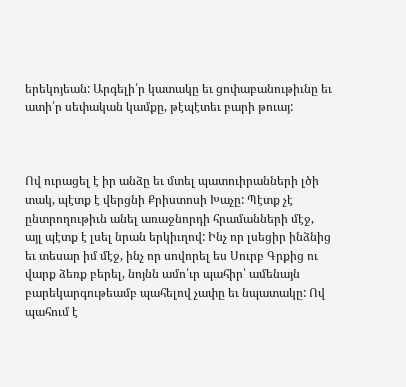երեկոյեան: Արգելի՛ր կատակը եւ ցոփաբանութիւնը եւ ատի՛ր սեփական կամքը, թէպէտեւ բարի թուայ:



Ով ուրացել է իր անձը եւ մտել պատուիրանների լծի տակ, պէտք է վերցնի Քրիստոսի Խաչը: Պէտք չէ ընտրողութիւն անել առաջնորդի հրամանների մէջ, այլ պէտք է լսել նրան երկիւղով: Ինչ որ լսեցիր ինձնից եւ տեսար իմ մէջ, ինչ որ սովորել ես Սուրբ Գրքից ու վարք ձեռք բերել, նոյնն ամո՛ւր պահիր՝ ամենայն բարեկարգութեամբ պահելով չափը եւ նպատակը: Ով պահում է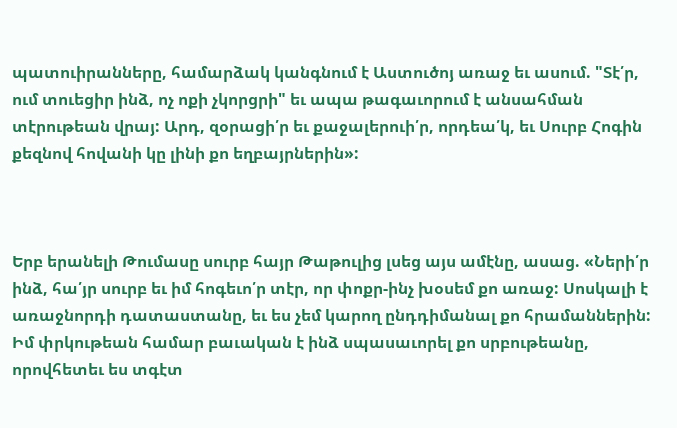պատուիրանները, համարձակ կանգնում է Աստուծոյ առաջ եւ ասում. "Տէ՛ր, ում տուեցիր ինձ, ոչ ոքի չկորցրի" եւ ապա թագաւորում է անսահման տէրութեան վրայ: Արդ, զօրացի՛ր եւ քաջալերուի՛ր, որդեա՛կ, եւ Սուրբ Հոգին քեզնով հովանի կը լինի քո եղբայրներին»:



Երբ երանելի Թումասը սուրբ հայր Թաթուլից լսեց այս ամէնը, ասաց. «Ների՛ր ինձ, հա՛յր սուրբ եւ իմ հոգեւո՛ր տէր, որ փոքր-ինչ խօսեմ քո առաջ: Սոսկալի է առաջնորդի դատաստանը, եւ ես չեմ կարող ընդդիմանալ քո հրամաններին: Իմ փրկութեան համար բաւական է ինձ սպասաւորել քո սրբութեանը, որովհետեւ ես տգէտ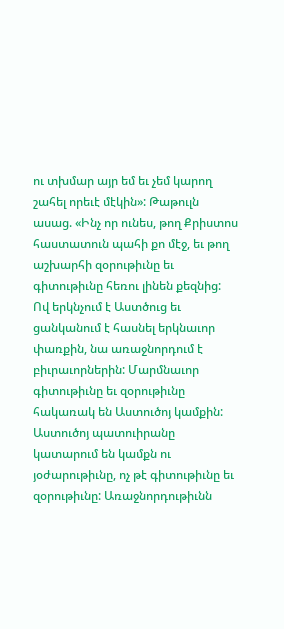ու տխմար այր եմ եւ չեմ կարող շահել որեւէ մէկին»: Թաթուլն ասաց. «Ինչ որ ունես, թող Քրիստոս հաստատուն պահի քո մէջ, եւ թող աշխարհի զօրութիւնը եւ գիտութիւնը հեռու լինեն քեզնից: Ով երկնչում է Աստծուց եւ ցանկանում է հասնել երկնաւոր փառքին, նա առաջնորդում է բիւրաւորներին: Մարմնաւոր գիտութիւնը եւ զօրութիւնը հակառակ են Աստուծոյ կամքին: Աստուծոյ պատուիրանը կատարում են կամքն ու յօժարութիւնը, ոչ թէ գիտութիւնը եւ զօրութիւնը: Առաջնորդութիւնն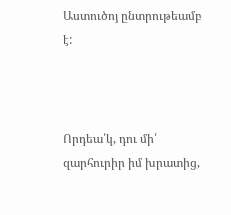Աստուծոյ ընտրութեամբ է:



Որդեա՛կ, դու մի՛ զարհուրիր իմ խրատից,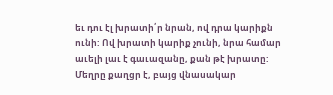եւ դու էլ խրատի՛ր նրան, ով դրա կարիքն ունի: Ով խրատի կարիք չունի, նրա համար աւելի լաւ է գաւազանը, քան թէ խրատը: Մեղրը քաղցր է, բայց վնասակար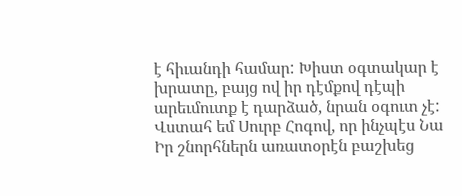է հիւանդի համար: Խիստ օգտակար է խրատը, բայց ով իր դէմքով դէպի արեւմուտք է դարձած, նրան օգուտ չէ: Վստահ եմ Սուրբ Հոգով, որ ինչպէս Նա Իր շնորհներն առատօրէն բաշխեց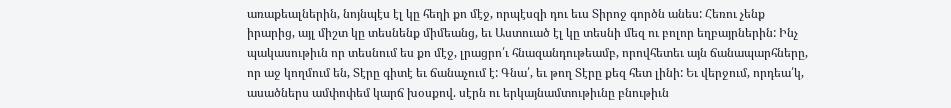առաքեալներին, նոյնպէս էլ կը հեղի քո մէջ, որպէսզի դու եւս Տիրոջ գործն անես: Հեռու չենք իրարից, այլ միշտ կը տեսնենք միմեանց, եւ Աստուած էլ կը տեսնի մեզ ու բոլոր եղբայրներին: Ինչ պակասութիւն որ տեսնում ես քո մէջ, լրացրո՛ւ հնազանդութեամբ, որովհետեւ այն ճանապարհները, որ աջ կողմում են, Տէրը գիտէ եւ ճանաչում է: Գնա՛, եւ թող Տէրը քեզ հետ լինի: Եւ վերջում, որդեա՛կ, ասածներս ամփոփեմ կարճ խօսքով. սէրն ու երկայնամտութիւնը բնութիւն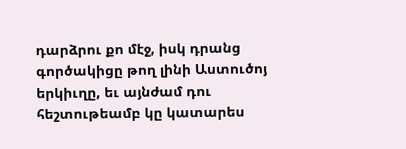դարձրու քո մէջ, իսկ դրանց գործակիցը թող լինի Աստուծոյ երկիւղը, եւ այնժամ դու հեշտութեամբ կը կատարես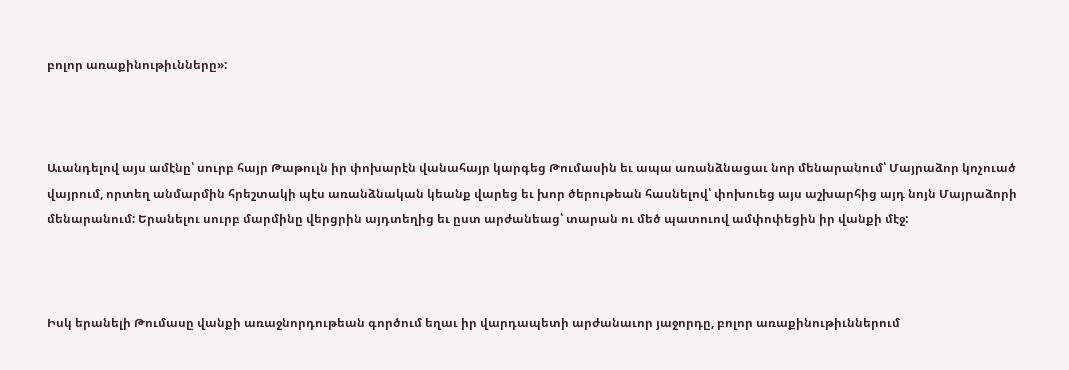բոլոր առաքինութիւնները»:



Աւանդելով այս ամէնը՝ սուրբ հայր Թաթուլն իր փոխարէն վանահայր կարգեց Թումասին եւ ապա առանձնացաւ նոր մենարանում՝ Մայրաձոր կոչուած վայրում, որտեղ անմարմին հրեշտակի պէս առանձնական կեանք վարեց եւ խոր ծերութեան հասնելով՝ փոխուեց այս աշխարհից այդ նոյն Մայրաձորի մենարանում: Երանելու սուրբ մարմինը վերցրին այդտեղից եւ ըստ արժանեաց՝ տարան ու մեծ պատուով ամփոփեցին իր վանքի մէջ:



Իսկ երանելի Թումասը վանքի առաջնորդութեան գործում եղաւ իր վարդապետի արժանաւոր յաջորդը, բոլոր առաքինութիւններում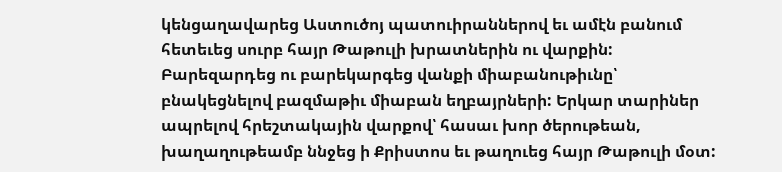կենցաղավարեց Աստուծոյ պատուիրաններով եւ ամէն բանում հետեւեց սուրբ հայր Թաթուլի խրատներին ու վարքին: Բարեզարդեց ու բարեկարգեց վանքի միաբանութիւնը՝ բնակեցնելով բազմաթիւ միաբան եղբայրների: Երկար տարիներ ապրելով հրեշտակային վարքով՝ հասաւ խոր ծերութեան, խաղաղութեամբ ննջեց ի Քրիստոս եւ թաղուեց հայր Թաթուլի մօտ: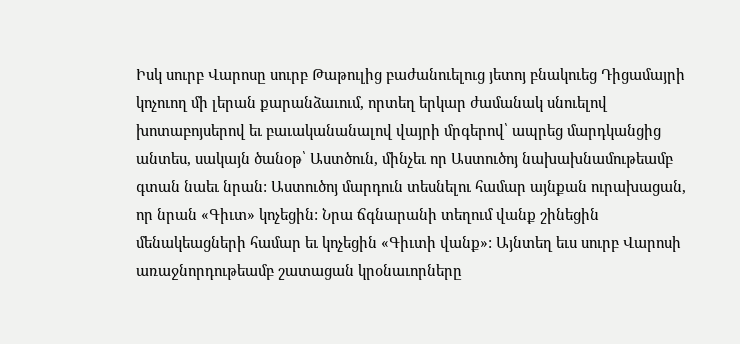Իսկ սուրբ Վարոսը սուրբ Թաթուլից բաժանուելուց յետոյ բնակուեց Դիցամայրի կոչուող մի լերան քարանձաւում, որտեղ երկար ժամանակ սնուելով խոտաբոյսերով եւ բաւականանալով վայրի մրգերով՝ ապրեց մարդկանցից անտես, սակայն ծանօթ՝ Աստծուն, մինչեւ որ Աստուծոյ նախախնամութեամբ գտան նաեւ նրան: Աստուծոյ մարդուն տեսնելու համար այնքան ուրախացան, որ նրան «Գիւտ» կոչեցին: Նրա ճգնարանի տեղում վանք շինեցին մենակեացների համար եւ կոչեցին «Գիւտի վանք»: Այնտեղ եւս սուրբ Վարոսի առաջնորդութեամբ շատացան կրօնաւորները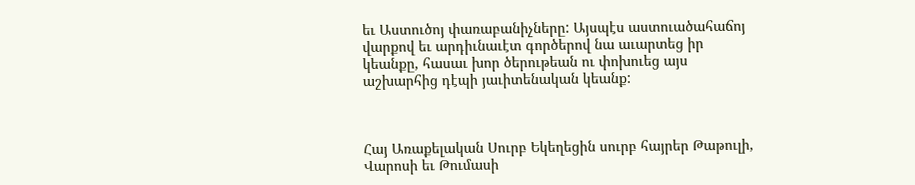եւ Աստուծոյ փառաբանիչները: Այսպէս աստուածահաճոյ վարքով եւ արդիւնաւէտ գործերով նա աւարտեց իր կեանքը, հասաւ խոր ծերութեան ու փոխուեց այս աշխարհից դէպի յաւիտենական կեանք:



Հայ Առաքելական Սուրբ Եկեղեցին սուրբ հայրեր Թաթուլի, Վարոսի եւ Թումասի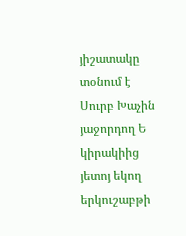յիշատակը տօնում է Սուրբ Խաչին յաջորդող Ե կիրակիից յետոյ եկող երկուշաբթի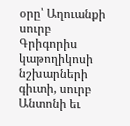օրը՝ Աղուանքի սուրբ Գրիգորիս կաթողիկոսի նշխարների գիւտի, սուրբ Անտոնի եւ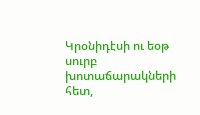Կրօնիդէսի ու եօթ սուրբ խոտաճարակների հետ,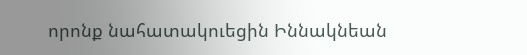որոնք նահատակուեցին Իննակնեան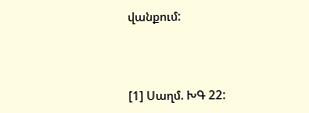վանքում:



[1] Սաղմ. ԽԳ 22: